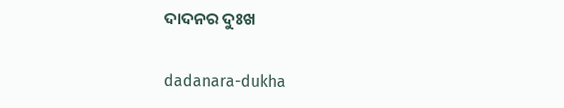ଦାଦନର ଦୁଃଖ

dadanara-dukha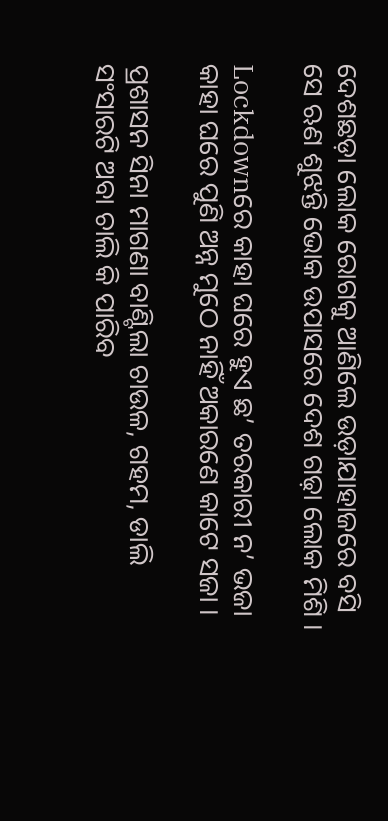ଦେଶଛଡ଼ା ଲୋକ ରୋଗକୁ ଆଣିଲେ ଉଡ଼ାଯାହାଜରେ ବସି
ସେ ଋଣ ଶୁଝନ୍ତି ଭୋକ ଉପାସରେ ଦେଶ ଗଢ଼ା ଲୋକ ମିଶି ।

Lockdownରେ କାହା ଘରେ ହୁଏ ଛ’ ତରକାରୀ ନ’ ଭଜା
କାହା ଘରେ ପୁଣି ଅନ୍ନ ମୁଠେ ନାହିଁ ଅକାରଣେ କାଟେ ସଜା ।

ପ୍ରଶାସନ ସିନା ମାଗଣା ବାଣ୍ଟିଲା ଚାଉଳ, ଗହମ, ଡାଲି
ସଂସାରଟି ଅବା ଚାଲି କି ପାରିବ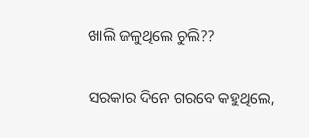ଖାଲି ଜଳୁଥିଲେ ଚୁଲି??

ସରକାର ଦିନେ ଗରବେ କହୁଥିଲେ,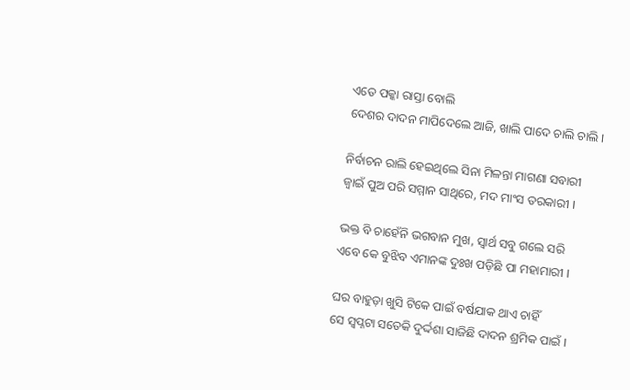ଏତେ ପକ୍କା ରାସ୍ତା ବୋଲି
ଦେଶର ଦାଦନ ମାପିଦେଲେ ଆଜି, ଖାଲି ପାଦେ ଚାଲି ଚାଲି ।

ନିର୍ବାଚନ ରାଲି ହେଇଥିଲେ ସିନା ମିଳନ୍ତା ମାଗଣା ସବାରୀ
ଜ୍ୱାଇଁ ପୁଅ ପରି ସମ୍ମାନ ସାଥିରେ, ମଦ ମାଂସ ତରକାରୀ ।

ଭକ୍ତ ବି ଚାହେଁନି ଭଗବାନ ମୁଖ, ସ୍ୱାର୍ଥ ସବୁ ଗଲେ ସରି
ଏବେ କେ ବୁଝିବ ଏମାନଙ୍କ ଦୁଃଖ ପଡ଼ିଛି ପା ମହାମାରୀ ।

ଘର ବାହୁଡ଼ା ଖୁସି ଟିକେ ପାଇଁ ବର୍ଷଯାକ ଥାଏ ଚାହିଁ
ସେ ସ୍ୱପ୍ନଟା ସତେକି ଦୁର୍ଦ୍ଦଶା ସାଜିଛି ଦାଦନ ଶ୍ରମିକ ପାଇଁ ।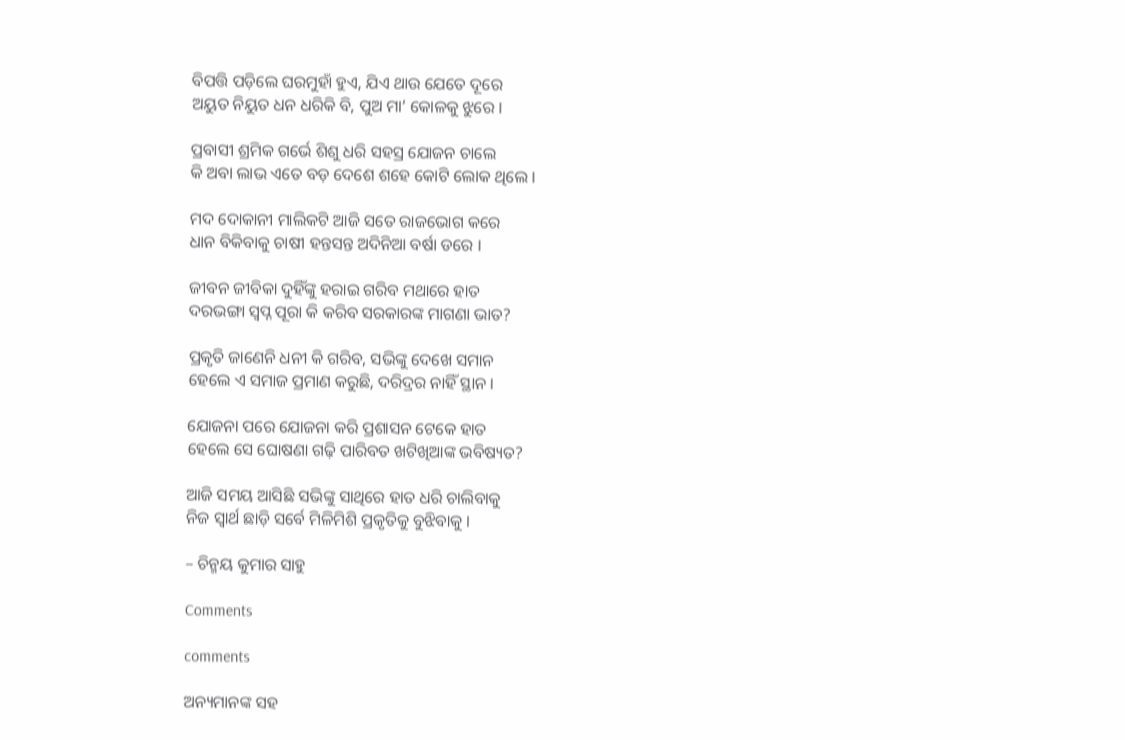ବିପତ୍ତି ପଡ଼ିଲେ ଘରମୁହାଁ ହୁଏ, ଯିଏ ଥାଉ ଯେତେ ଦୂରେ
ଅୟୁତ ନିୟୁତ ଧନ ଧରିକି ବି, ପୁଅ ମା’ କୋଳକୁ ଝୁରେ ।

ପ୍ରବାସୀ ଶ୍ରମିକ ଗର୍ଭେ ଶିଶୁ ଧରି ସହସ୍ର ଯୋଜନ ଚାଲେ
କି ଅବା ଲାଭ ଏତେ ବଡ଼ ଦେଶେ ଶହେ କୋଟି ଲୋକ ଥିଲେ ।

ମଦ ଦୋକାନୀ ମାଲିକଟି ଆଜି ସତେ ରାଜଭୋଗ କରେ
ଧାନ ବିକିବାକୁ ଚାଷୀ ହନ୍ତସନ୍ତ ଅଦିନିଆ ବର୍ଷା ଡରେ ।

ଜୀବନ ଜୀବିକା ଦୁହିଁଙ୍କୁ ହରାଇ ଗରିବ ମଥାରେ ହାତ
ଦରଭଙ୍ଗା ସ୍ୱପ୍ନ ପୂରା କି କରିବ ସରକାରଙ୍କ ମାଗଣା ଭାତ?

ପ୍ରକୃତି ଜାଣେନି ଧନୀ କି ଗରିବ, ସଭିଙ୍କୁ ଦେଖେ ସମାନ
ହେଲେ ଏ ସମାଜ ପ୍ରମାଣ କରୁଛି, ଦରିଦ୍ରର ନାହିଁ ସ୍ଥାନ ।

ଯୋଜନା ପରେ ଯୋଜନା କରି ପ୍ରଶାସନ ଟେକେ ହାତ
ହେଲେ ସେ ଘୋଷଣା ଗଢ଼ି ପାରିବତ ଖଟିଖିଆଙ୍କ ଭବିଷ୍ୟତ?

ଆଜି ସମୟ ଆସିଛି ସଭିଙ୍କୁ ସାଥିରେ ହାତ ଧରି ଚାଲିବାକୁ
ନିଜ ସ୍ୱାର୍ଥ ଛାଡ଼ି ସର୍ବେ ମିଳିମିଶି ପ୍ରକୃତିକୁ ବୁଝିବାକୁ ।

– ଚିନ୍ମୟ କୁମାର ସାହୁ

Comments

comments

ଅନ୍ୟମାନଙ୍କ ସହ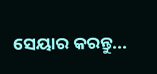ସେୟାର କରନ୍ତୁ...